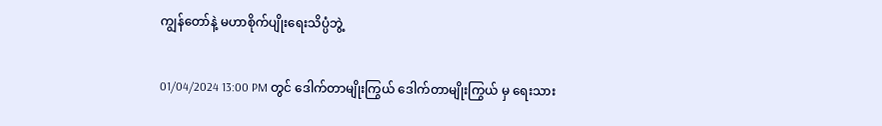ကျွန်တော်နဲ့ မဟာစိုက်ပျိုးရေးသိပ္ပံဘွဲ့

01/04/2024 13:00 PM တွင် ဒေါက်တာမျိုးကြွယ် ဒေါက်တာမျိုးကြွယ် မှ ရေးသား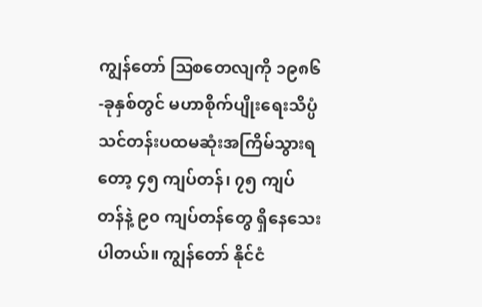ကျွန်တော် ဩစတေလျကို ၁၉၈၆-ခုနှစ်တွင် မဟာစိုက်ပျိုးရေးသိပ္ပံ သင်တန်းပထမဆုံးအကြိမ်သွားရတော့ ၄၅ ကျပ်တန်၊ ၇၅ ကျပ်တန်နဲ့ ၉၀ ကျပ်တန်တွေ ရှိနေသေးပါတယ်။ ကျွန်တော် နိုင်ငံ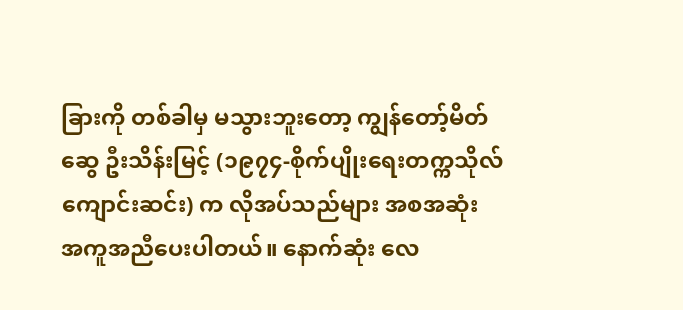ခြားကို တစ်ခါမှ မသွားဘူးတော့ ကျွန်တော့်မိတ်ဆွေ ဦးသိန်းမြင့် (၁၉၇၄-စိုက်ပျိုးရေးတက္ကသိုလ် ကျောင်းဆင်း) က လိုအပ်သည်များ အစအဆုံး အကူအညီပေးပါတယ်။ နောက်ဆုံး လေ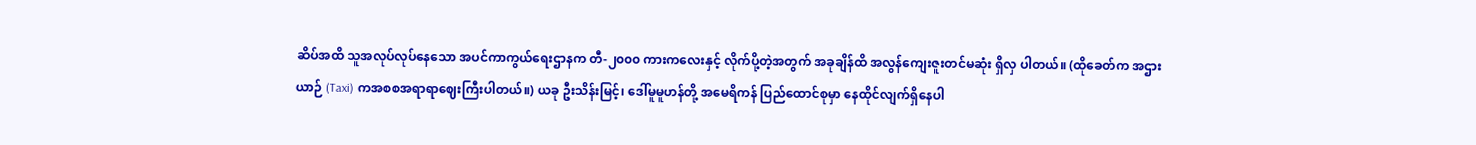ဆိပ်အထိ သူအလုပ်လုပ်နေသော အပင်ကာကွယ်ရေးဌာနက တီ-၂၀၀၀ ကားကလေးနှင့် လိုက်ပို့တဲ့အတွက် အခုချိန်ထိ အလွန်ကျေးဇူးတင်မဆုံး ရှိလှ ပါတယ်။ (ထိုခေတ်က အဌားယာဉ် (Taxi) ကအစစအရာရာဈေးကြီးပါတယ်။) ယခု ဦးသိန်းမြင့်၊ ဒေါ်မူမူဟန်တို့ အမေရိကန် ပြည်ထောင်စုမှာ နေထိုင်လျက်ရှိနေပါ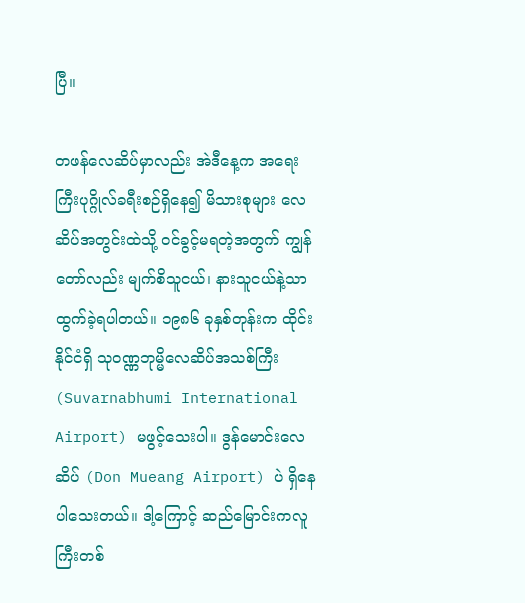ပြီ။

တဖန်လေဆိပ်မှာလည်း အဲဒီနေ့က အရေးကြီးပုဂ္ဂိုလ်ခရီးစဉ်ရှိနေ၍ မိသားစုများ လေဆိပ်အတွင်းထဲသို့ ဝင်ခွင့်မရတဲ့အတွက် ကျွန်တော်လည်း မျက်စိသူငယ်၊ နားသူငယ်နဲ့သာ ထွက်ခဲ့ရပါတယ်။ ၁၉၈၆ ခုနှစ်တုန်းက ထိုင်းနိုင်ငံရှိ သုဝဏ္ဏဘုမ္မိလေဆိပ်အသစ်ကြီး (Suvarnabhumi International Airport) မဖွင့်သေးပါ။ ဒွန်မောင်းလေဆိပ် (Don Mueang Airport) ပဲ ရှိနေပါသေးတယ်။ ဒါ့ကြောင့် ဆည်မြောင်းကလူကြီးတစ်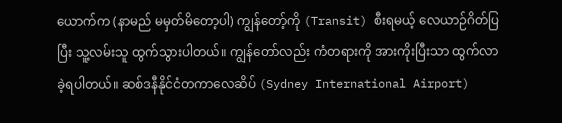ယောက်က (နာမည် မမှတ်မိတော့ပါ) ကျွန်တော့်ကို (Transit) စီးရမယ့် လေယာဉ်ဂိတ်ပြပြီး သူ့လမ်းသူ ထွက်သွားပါတယ်။ ကျွန်တော်လည်း ကံတရားကို အားကိုးပြီးသာ ထွက်လာခဲ့ရပါတယ်။ ဆစ်ဒနီနိုင်ငံတကာလေဆိပ် (Sydney International Airport)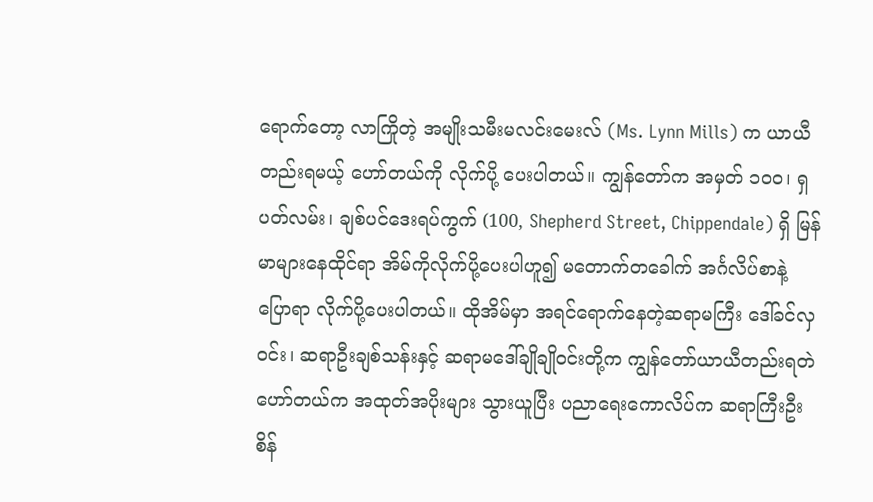ရောက်တော့ လာကြိုတဲ့ အမျိုးသမီးမလင်းမေးလ် (Ms. Lynn Mills) က ယာယီတည်းရမယ့် ဟော်တယ်ကို လိုက်ပို့ ပေးပါတယ်။ ကျွန်တော်က အမှတ် ၁၀၀၊ ရှပတ်လမ်း၊ ချစ်ပင်ဒေးရပ်ကွက် (100, Shepherd Street, Chippendale) ရှိ မြန်မာများနေထိုင်ရာ အိမ်ကိုလိုက်ပို့ပေးပါဟူ၍ မတောက်တခေါက် အင်္ဂလိပ်စာနဲ့ ပြောရာ လိုက်ပို့ပေးပါတယ်။ ထိုအိမ်မှာ အရင်ရောက်နေတဲ့ဆရာမကြီး ဒေါ်ခင်လှဝင်း၊ ဆရာဦးချစ်သန်းနှင့် ဆရာမဒေါ်ချိုချိုဝင်းတို့က ကျွန်တော်ယာယီတည်းရတဲ ဟော်တယ်က အထုတ်အပိုးများ သွားယူပြီး ပညာရေးကောလိပ်က ဆရာကြီးဦးစိန်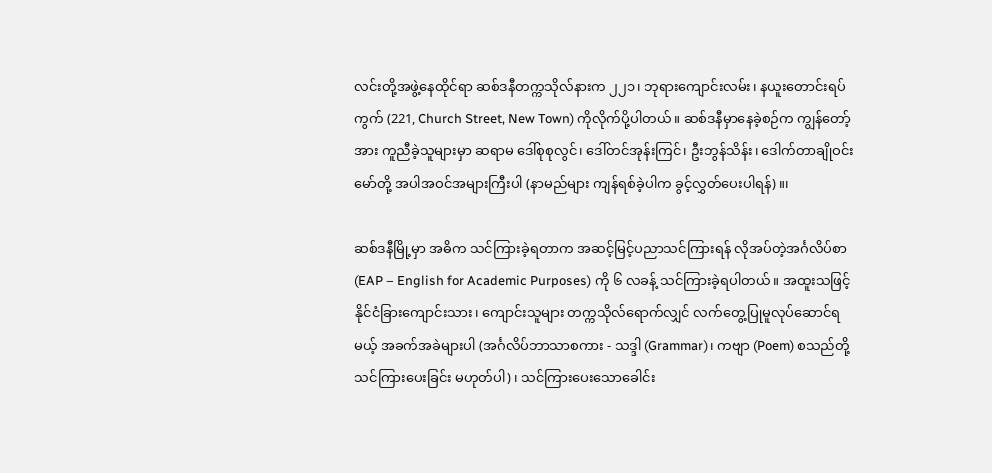လင်းတို့အဖွဲ့နေထိုင်ရာ ဆစ်ဒနီတက္ကသိုလ်နားက ၂၂၁၊ ဘုရားကျောင်းလမ်း၊ နယူးတောင်းရပ်ကွက် (221, Church Street, New Town) ကိုလိုက်ပို့ပါတယ်။ ဆစ်ဒနီမှာနေခဲ့စဉ်က ကျွန်တော့်အား ကူညီခဲ့သူများမှာ ဆရာမ ဒေါ်စုစုလွင်၊ ဒေါ်တင်အုန်းကြင်၊ ဦးဘွန်သိန်း၊ ဒေါက်တာချိုဝင်းမော်တို့ အပါအဝင်အများကြီးပါ (နာမည်များ ကျန်ရစ်ခဲ့ပါက ခွင့်လွှတ်ပေးပါရန်)။၊

ဆစ်ဒနီမြို့မှာ အဓိက သင်ကြားခဲ့ရတာက အဆင့်မြင့်ပညာသင်ကြားရန် လိုအပ်တဲ့အင်္ဂလိပ်စာ (EAP – English for Academic Purposes) ကို ၆ လခန့် သင်ကြားခဲ့ရပါတယ်။ အထူးသဖြင့် နိုင်ငံခြားကျောင်းသား၊ ကျောင်းသူများ တက္ကသိုလ်ရောက်လျှင် လက်တွေ့ပြုမူလုပ်ဆောင်ရမယ့် အခက်အခဲများပါ (အင်္ဂလိပ်ဘာသာစကား - သဒ္ဒါ (Grammar)၊ ကဗျာ (Poem) စသည်တို့ သင်ကြားပေးခြင်း မဟုတ်ပါ)၊ သင်ကြားပေးသောခေါင်း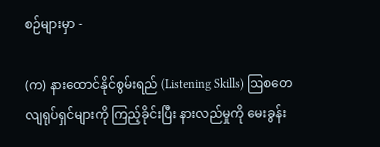စဉ်များမှာ -

(က) နားထောင်နိုင်စွမ်းရည် (Listening Skills) ဩစတေလျရုပ်ရှင်များကို ကြည့်ခိုင်းပြီး နားလည်မှုကို မေးခွန်း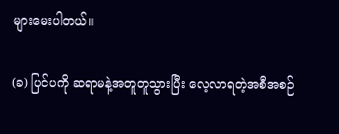များမေးပါတယ်။

(ခ) ပြင်ပကို ဆရာမနဲ့အတူတူသွားပြီး လေ့လာရတဲ့အစီအစဉ်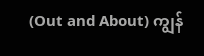(Out and About) ကျွန်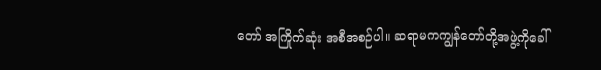တော် အကြိုက်ဆုံး အစီအစဉ်ပါ။ ဆရာမကကျွန်တော်တို့အဖွဲ့ကိုခေါ်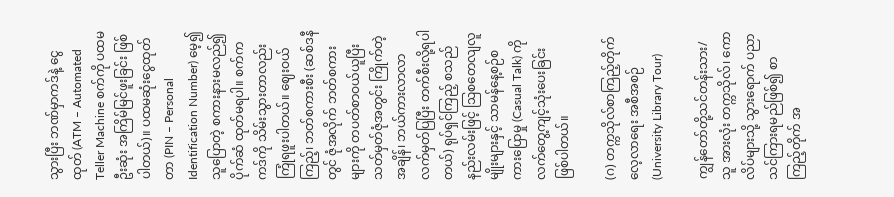သွားပြီး ဘဏ်မှာကဒ်နဲ့ ငွေထုတ် (ATM – Automated Teller Machine စက်ကို ပထမဦးဆုံး အကြိမ်မြင်ဖူးခြင်း ဖြစ်ပါတယ်)။ ပထမဆုံးငွေထုတ်တာ (PIN – Personal Identification Number) မေ့၍ သူပြောတဲ့ စကားနားမလည်၍ ပိုက်ဆံ ထုတ်မရပါ။ စက်ကကဒ်ကို သိမ်းသွားတာလည်း ကြုံရဖူးပါတယ်။ ဈေးဝယ်ကြည့်၊ ဘတ်စကားစီး (ဆစ်ဒနီတွင် ဇုံအလိုက် ဘတ်စကား များကို တပတ်စာဝယ်ယူပြီး သတ်မှတ်ဇုံအတွင်း ကြိုက်တဲ့အချိန်၊ ဘယ်ကားလာလာ လက်မှတ်ပြပြီး တက်စီးလို့ရပါတယ်) ရုပ်ရှင်ကြည့် စသည်နည်းလမ်းဖြင့် ဩစတေလျလူမျိုးများနှင့် သာမန်နေ့စဉ်စကားပြောမှု (Casual Talk) ကိုလက်တွေ့ကျင့်သုံးပေးခြင်းဖြစ်ပါတယ်။

(ဂ) တက္ကသိုလ်စာကြည့်တိုက်လေ့လာရေး အစီအစဉ် (University Library Tour)

ကျွန်တော်တို့သင်တန်းသား/သူ အားလုံး တက္ကသိုလ်၊ ကောလိပ်များသို့ သွားရောက် ပညာသင်ကြားရမည်ဖြစ်၍ စာကြည့်တိုက် အ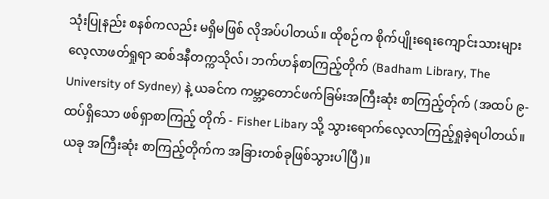သုံးပြုနည်း စနစ်ကလည်း မရှိမဖြစ် လိုအပ်ပါတယ်။ ထိုစဉ်က စိုက်ပျိုးရေးကျောင်းသားများ လေ့လာဖတ်ရှုရာ ဆစ်ဒနီတက္ကသိုလ်၊ ဘက်ဟန်စာကြည့်တိုက် (Badham Library, The University of Sydney) နဲ့ ယခင်က ကမ္ဘာ့တောင်ဖက်ခြမ်းအကြီးဆုံး စာကြည့်တ်ုက် (အထပ် ၉-ထပ်ရှိသော ဖစ်ရှာစာကြည့် တိုက် - Fisher Libary သို့ သွားရောက်လေ့လာကြည့်ရှုခဲ့ရပါတယ်။ ယခု အကြီးဆုံး စာကြည့်တိုက်က အခြားတစ်ခုဖြစ်သွားပါပြီ)။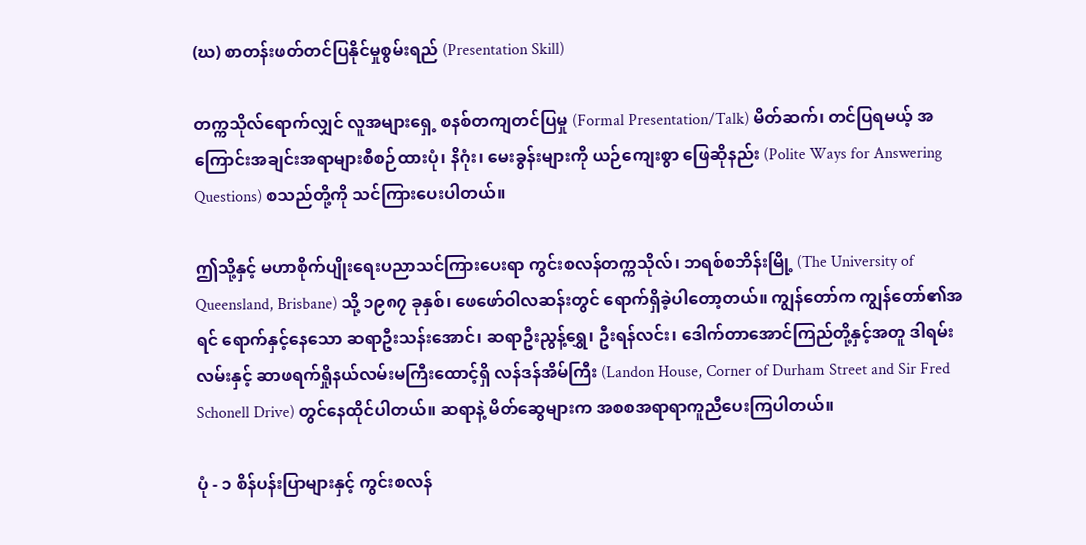(ဃ) စာတန်းဖတ်တင်ပြနိုင်မှုစွမ်းရည် (Presentation Skill)

တက္ကသိုလ်ရောက်လျှင် လူအများရှေ့ စနစ်တကျတင်ပြမှု (Formal Presentation/Talk) မိတ်ဆက်၊ တင်ပြရမယ့် အကြောင်းအချင်းအရာများစီစဉ်ထားပုံ၊ နိဂုံး၊ မေးခွန်းများကို ယဉ်ကျေးစွာ ဖြေဆိုနည်း (Polite Ways for Answering Questions) စသည်တို့ကို သင်ကြားပေးပါတယ်။

ဤသို့နှင့် မဟာစိုက်ပျိုးရေးပညာသင်ကြားပေးရာ ကွင်းစလန်တက္ကသိုလ်၊ ဘရစ်စဘိန်းမြို့ (The University of Queensland, Brisbane) သို့ ၁၉၈၇ ခုနှစ်၊ ဖေဖော်ဝါလဆန်းတွင် ရောက်ရှိခဲ့ပါတော့တယ်။ ကျွန်တော်က ကျွန်တော်၏အရင် ရောက်နှင့်နေသော ဆရာဦးသန်းအောင်၊ ဆရာဦးညွန့်ရွှေ၊ ဦးရန်လင်း၊ ဒေါက်တာအောင်ကြည်တို့နှင့်အတူ ဒါရမ်းလမ်းနှင့် ဆာဖရက်ရှိုနယ်လမ်းမကြီးထောင့်ရှိ လန်ဒန်အိမ်ကြီး (Landon House, Corner of Durham Street and Sir Fred Schonell Drive) တွင်နေထိုင်ပါတယ်။ ဆရာနဲ့ မိတ်ဆွေများက အစစအရာရာကူညီပေးကြပါတယ်။

ပုံ - ၁ စိန်ပန်းပြာများနှင့် ကွင်းစလန်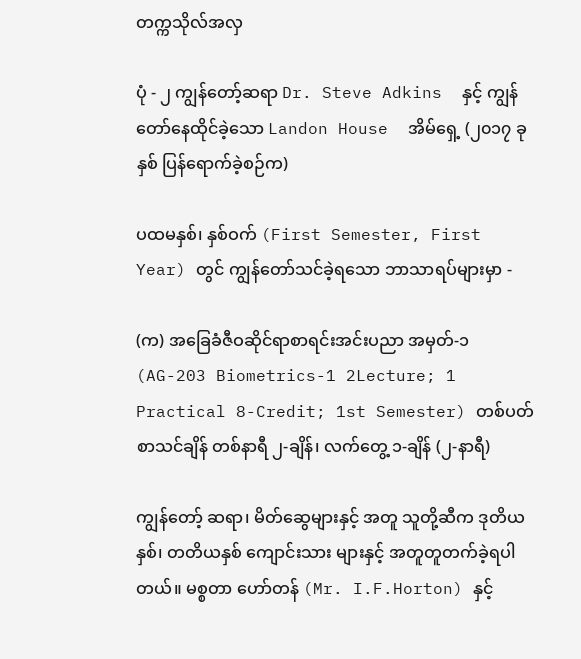တက္ကသိုလ်အလှ

ပုံ - ၂ ကျွန်တော့်ဆရာ Dr. Steve Adkins  နှင့် ကျွန်တော်နေထိုင်ခဲ့သော Landon House  အိမ်ရှေ့ (၂၀၁၇ ခုနှစ် ပြန်ရောက်ခဲ့စဉ်က)

ပထမနှစ်၊ နှစ်ဝက် (First Semester, First Year) တွင် ကျွန်တော်သင်ခဲ့ရသော ဘာသာရပ်များမှာ -

(က) အခြေခံဇီဝဆိုင်ရာစာရင်းအင်းပညာ အမှတ်-၁ (AG-203 Biometrics-1 2Lecture; 1 Practical 8-Credit; 1st Semester) တစ်ပတ် စာသင်ချိန် တစ်နာရီ ၂-ချိန်၊ လက်တွေ့ ၁-ချိန် (၂-နာရီ)

ကျွန်တော့် ဆရာ၊ မိတ်ဆွေများနှင့် အတူ သူတို့ဆီက ဒုတိယနှစ်၊ တတိယနှစ် ကျောင်းသား များနှင့် အတူတူတက်ခဲ့ရပါတယ်။ မစ္စတာ ဟော်တန် (Mr. I.F.Horton) နှင့်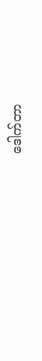ဒေါက်တာ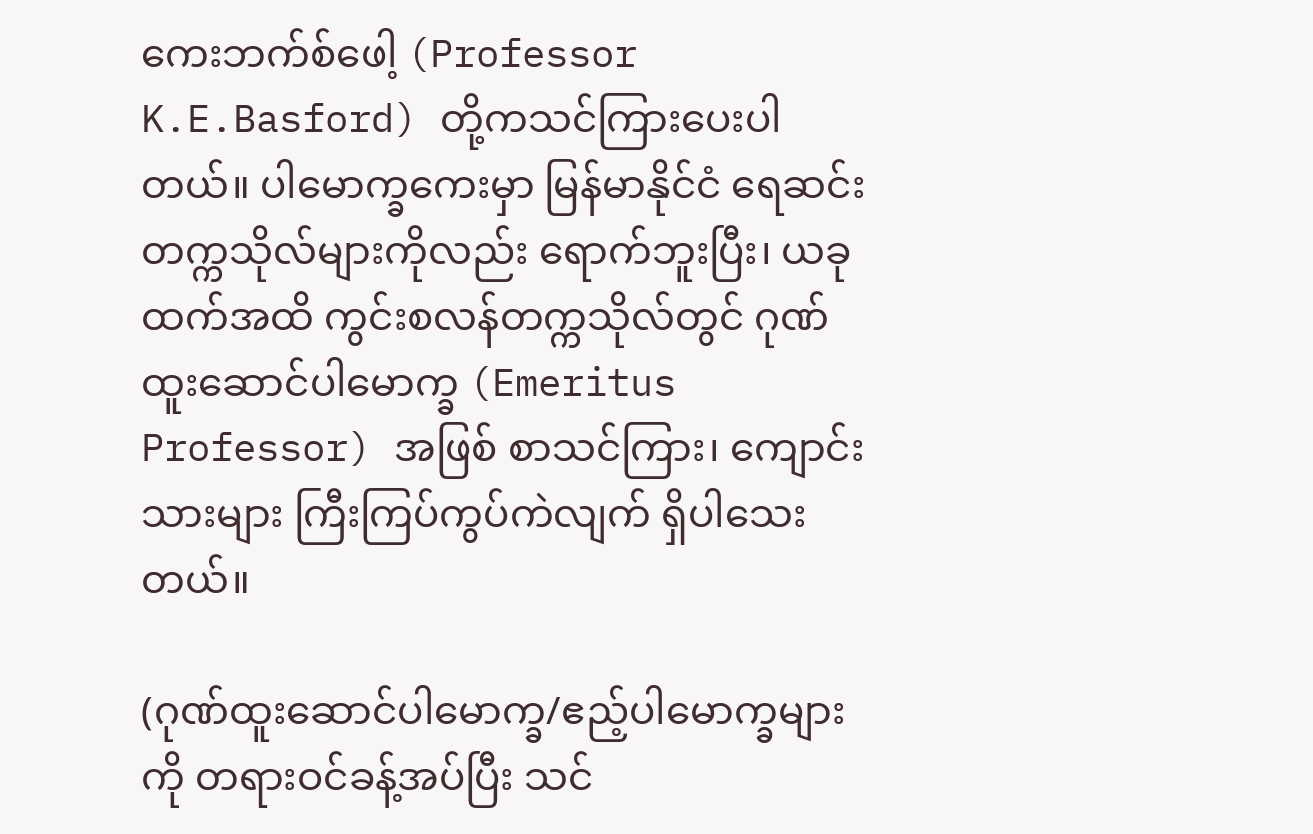ကေးဘက်စ်ဖေါ့ (Professor K.E.Basford) တို့ကသင်ကြားပေးပါတယ်။ ပါမောက္ခကေးမှာ မြန်မာနိုင်ငံ ရေဆင်းတက္ကသိုလ်များကိုလည်း ရောက်ဘူးပြီး၊ ယခုထက်အထိ ကွင်းစလန်တက္ကသိုလ်တွင် ဂုဏ်ထူးဆောင်ပါမောက္ခ (Emeritus Professor) အဖြစ် စာသင်ကြား၊ ကျောင်းသားများ ကြီးကြပ်ကွပ်ကဲလျက် ရှိပါသေးတယ်။

(ဂုဏ်ထူးဆောင်ပါမောက္ခ/ဧည့်ပါမောက္ခများကို တရားဝင်ခန့်အပ်ပြီး သင်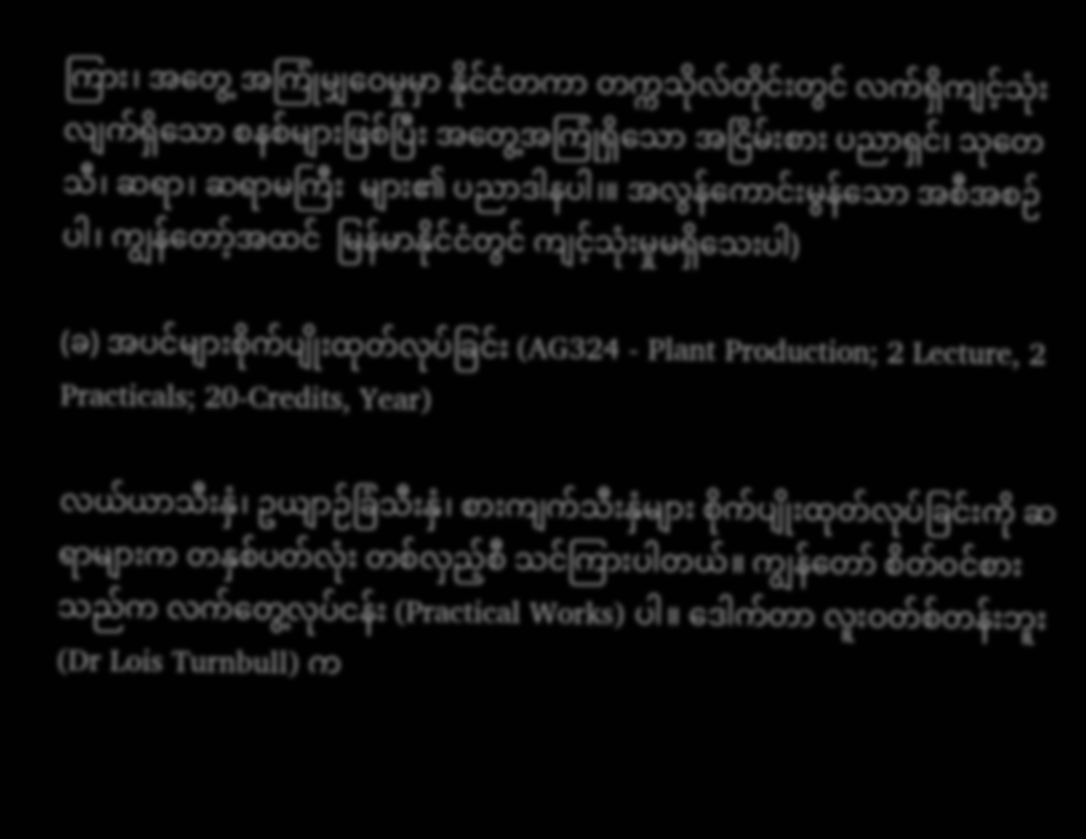ကြား၊ အတွေ့ အကြုံမျှဝေမှုမှာ နိုင်ငံတကာ တက္ကသိုလ်တိုင်းတွင် လက်ရှိကျင့်သုံးလျက်ရှိသော စနစ်များဖြစ်ပြီး အတွေ့အကြုံရှိသော အငြိမ်းစား ပညာရှင်၊ သုတေသီ၊ ဆရာ၊ ဆရာမကြီး  များ၏ ပညာဒါနပါ၊။ အလွန်ကောင်းမွန်သော အစီအစဉ်ပါ၊ ကျွန်တော့်အထင်  မြန်မာနိုင်ငံတွင် ကျင့်သုံးမှုမရှိသေးပါ)

(ခ) အပင်များစိုက်ပျိုးထုတ်လုပ်ခြင်း (AG324 - Plant Production; 2 Lecture, 2 Practicals; 20-Credits, Year)

လယ်ယာသီးနှံ၊ ဥယျာဉ်ခြံသီးနှံ၊ စားကျက်သီးနှံများ စိုက်ပျိုးထုတ်လုပ်ခြင်းကို ဆရာများက တနှစ်ပတ်လုံး တစ်လှည့်စီ သင်ကြားပါတယ်။ ကျွန်တော် စိတ်ဝင်စားသည်က လက်တွေ့လုပ်ငန်း (Practical Works) ပါ။ ဒေါက်တာ လူးဝတ်စ်တန်းဘူး (Dr Lois Turnbull) က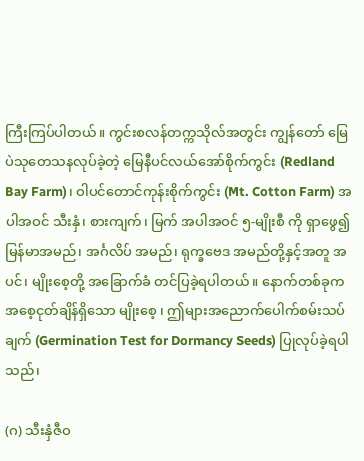ကြီးကြပ်ပါတယ်။ ကွင်းစလန်တက္ကသိုလ်အတွင်း ကျွန်တော် မြေပဲသုတေသနလုပ်ခဲ့တဲ့ မြေနီပင်လယ်အော်စိုက်ကွင်း (Redland Bay Farm)၊ ဝါပင်တောင်ကုန်းစိုက်ကွင်း (Mt. Cotton Farm) အပါအဝင် သီးနှံ၊ စားကျက်၊ မြက် အပါအဝင် ၅-မျိုးစီ ကို ရှာဖွေ၍ မြန်မာအမည်၊ အင်္ဂလိပ် အမည်၊ ရုက္ခဗေဒ အမည်တို့နှင့်အတူ အပင်၊ မျိုးစေ့တို့ အခြောက်ခံ တင်ပြခဲ့ရပါတယ်။ နောက်တစ်ခုက အစေ့ငုတ်ချိန်ရှိသော မျိုးစေ့ ၊ ဤများအညောက်ပေါက်စမ်းသပ်ချက် (Germination Test for Dormancy Seeds) ပြုလုပ်ခဲ့ရပါသည်၊

(ဂ) သီးနှံဇီဝ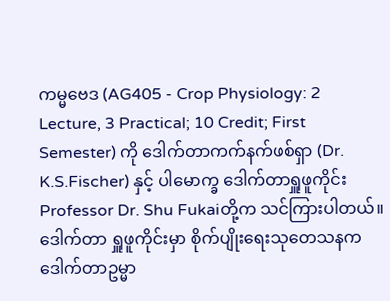ကမ္မဗေဒ (AG405 - Crop Physiology: 2 Lecture, 3 Practical; 10 Credit; First Semester) ကို ဒေါက်တာကက်နက်ဖစ်ရှာ (Dr. K.S.Fischer) နှင့် ပါမောက္ခ ဒေါက်တာရှူဖူကိုင်း Professor Dr. Shu Fukaiတို့က သင်ကြားပါတယ်။ ဒေါက်တာ ရှူဖူကိုင်းမှာ စိုက်ပျိုးရေးသုတေသနက ဒေါက်တာဥမ္မာ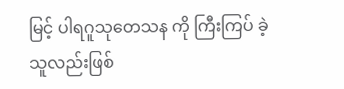မြင့် ပါရဂူသုတေသန ကို ကြီးကြပ် ခဲ့သူလည်းဖြစ်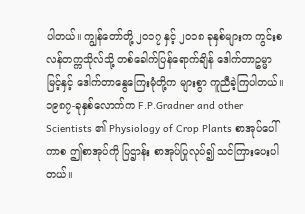ပါတယ်။ ကျွန်တော်တို့ ၂၀၁၇ နှင့် ၂၀၁၈ ခုနှစ်များက ကွင်းစလန်တက္ကသိုလ်သို့ တစ်ခေါက်ပြန်ရောက်ချိန် ဒေါက်တာဥမ္မာမြင့်နှင့် ဒေါက်တာနွေကြေးမုံတို့က များစွာ ကူညီခဲ့ကြပါတယ်။ ၁၉၈၇-ခုနှစ်လောက်က F.P.Gradner and other Scientists ၏ Physiology of Crop Plants စာအုပ်ပေါ်ကာစ ဤစာအုပ်ကို ပြဌာန်း စာအုပ်ပြုလုပ်၍ သင်ကြားပေးပါတယ်။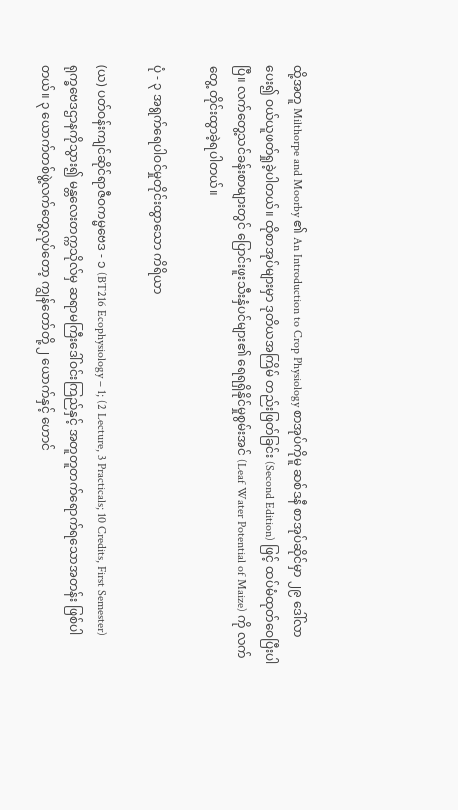ထို့အတူ Milthorpe and Moorby ၏ An Introduction to Crop Physiology စာအုပ်ကိုမူ ဆစ်ဒနီ စာအုပ်ဆိုင်မှာ ၂၉ ဒေါ်လာ ပေး၍ ဝယ်ယူဖတ်ရှုခဲ့ပါတယ်။ ထိုစာအုပ်များမှာ ဒုတိယအကြိမ် တည်းဖြတ်ခြင်း (Second Edition) ဖြင့် ထပ်မံထုတ်ဝေပြီးပါပြီ။ လက်တွေ့သင်ခန်းစာများတွင် ပြောင်းဖူးသီးနှံပင်များ၏ ရေရရှိနိုင်မှုစွမ်းအင် (Leaf Water Potential of Maize) ကို လက်တွေ့ တိုင်းထွာခဲ့ရပါတယ်။

ပုံ - ၃ အရွက်ရေပါဝင်မှုတိုင်းထွာသော ကိရိယာ

(ယ) ပတ်ဝန်းကျင်ဆိုင်ရာဇီဝကမ္မဗေဒ - ၁ (BT216 Ecophysiology – 1; (2 Lecture, 3 Practicals; 10 Credits, First Semester) ရုက္ခဗေဒဌာနကိုသွား၍ မန္တလေးတက္ကသိုလ်မှ ဆရာမကြီးဒေါ်ဝင်းကြည်နှင့် အတူတူတက်ရောက်ရသောအတန်း ဖြစ်ပါတယ်။ ၃ ယောက်တစ်ဖွဲ့လက်တွေ့လုပ်တော့ ကျွန်တော်တို့ ၂ ယောက်နှင့် ဟောင်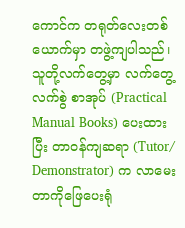ကောင်က တရုတ်လေးတစ်ယောက်မှာ တဖွဲ့ကျပါသည်၊ သူတို့လက်တွေ့မှာ လက်တွေ့လက်စွဲ စာအုပ် (Practical Manual Books) ပေးထားပြီး တာဝန်ကျဆရာ (Tutor/ Demonstrator) က လာမေးတာကိုဖြေပေးရုံ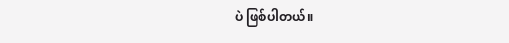ပဲ ဖြစ်ပါတယ်။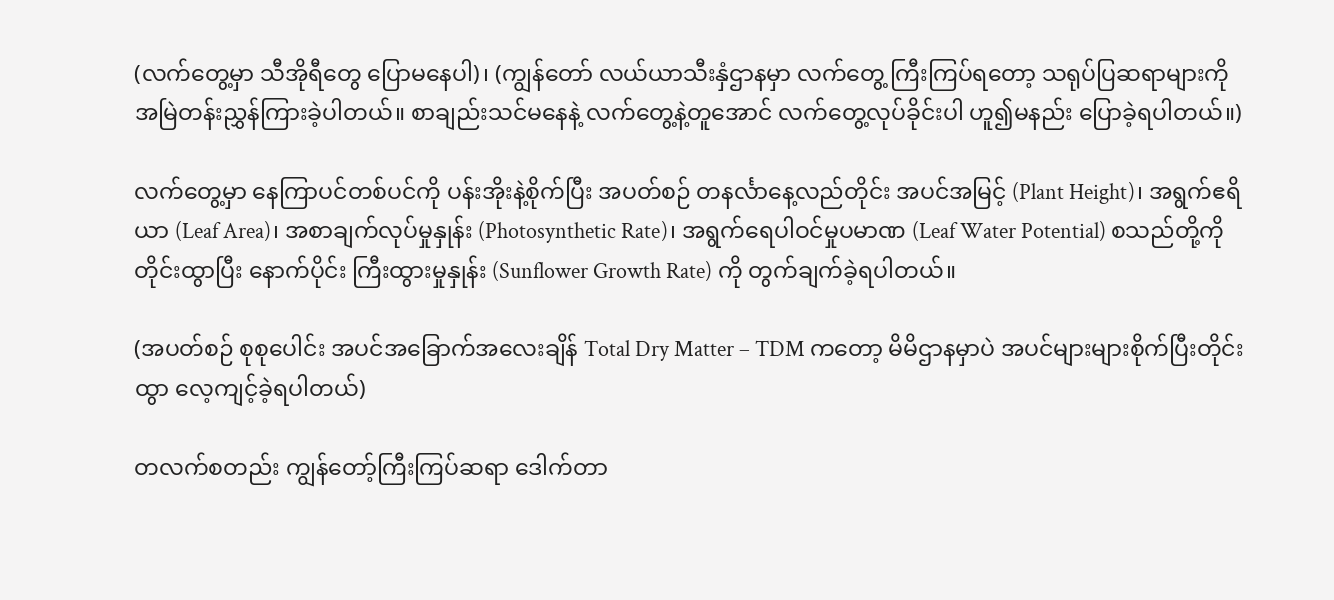(လက်တွေ့မှာ သီအိုရီတွေ ပြောမနေပါ)၊ (ကျွန်တော် လယ်ယာသီးနှံဌာနမှာ လက်တွေ့ ကြီးကြပ်ရတော့ သရုပ်ပြဆရာများကို အမြဲတန်းညွှန်ကြားခဲ့ပါတယ်။ စာချည်းသင်မနေနဲ့ လက်တွေ့နဲ့တူအောင် လက်တွေ့လုပ်ခိုင်းပါ ဟူ၍မနည်း ပြောခဲ့ရပါတယ်။)

လက်တွေ့မှာ နေကြာပင်တစ်ပင်ကို ပန်းအိုးနဲ့စိုက်ပြီး အပတ်စဉ် တနင်္လာနေ့လည်တိုင်း အပင်အမြင့် (Plant Height)၊ အရွက်ဧရိယာ (Leaf Area)၊ အစာချက်လုပ်မှုနှုန်း (Photosynthetic Rate)၊ အရွက်ရေပါဝင်မှုပမာဏ (Leaf Water Potential) စသည်တို့ကို တိုင်းထွာပြီး နောက်ပိုင်း ကြီးထွားမှုနှုန်း (Sunflower Growth Rate) ကို တွက်ချက်ခဲ့ရပါတယ်။

(အပတ်စဉ် စုစုပေါင်း အပင်အခြောက်အလေးချိန် Total Dry Matter – TDM ကတော့ မိမိဌာနမှာပဲ အပင်များများစိုက်ပြီးတိုင်းထွာ လေ့ကျင့်ခဲ့ရပါတယ်)

တလက်စတည်း ကျွန်တော့်ကြီးကြပ်ဆရာ ဒေါက်တာ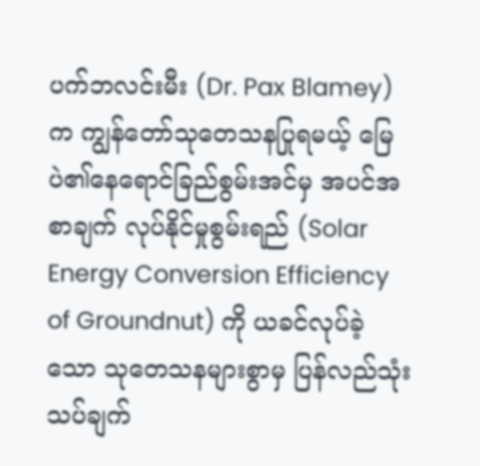ပက်ဘလင်းမီး (Dr. Pax Blamey) က ကျွန်တော်သုတေသနပြုရမယ့် မြေပဲ၏နေရောင်ခြည်စွမ်းအင်မှ အပင်အစာချက် လုပ်နိုင်မှုစွမ်းရည် (Solar Energy Conversion Efficiency  of Groundnut) ကို ယခင်လုပ်ခဲ့သော သုတေသနများစွာမှ ပြန်လည်သုံးသပ်ချက်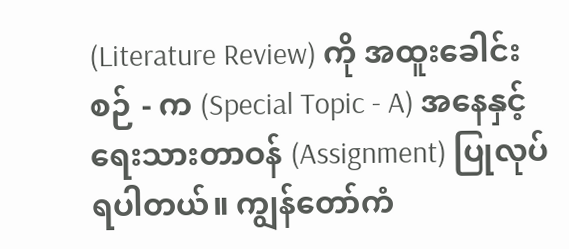(Literature Review) ကို အထူးခေါင်းစဉ် - က (Special Topic - A) အနေနှင့် ရေးသားတာဝန် (Assignment) ပြုလုပ်ရပါတယ်။ ကျွန်တော်ကံ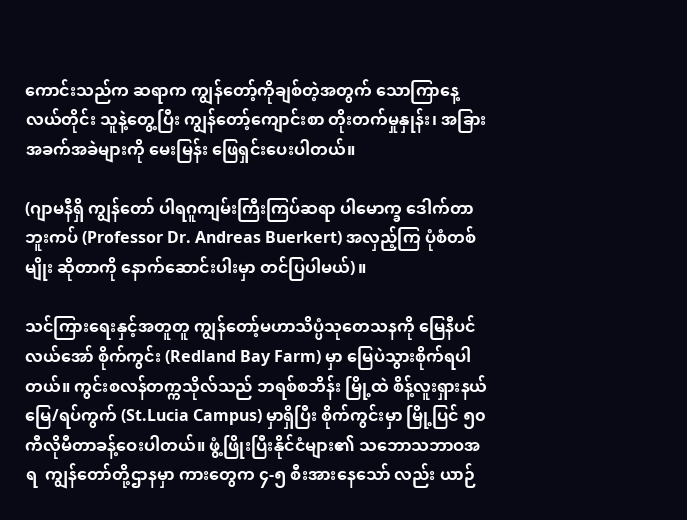ကောင်းသည်က ဆရာက ကျွန်တော့်ကိုချစ်တဲ့အတွက် သောကြာနေ့လယ်တိုင်း သူနဲ့တွေ့ပြီး ကျွန်တော့်ကျောင်းစာ တိုးတက်မှုနှုန်း၊ အခြားအခက်အခဲများကို မေးမြန်း ဖြေရှင်းပေးပါတယ်။

(ဂျာမနီရှိ ကျွန်တော် ပါရဂူကျမ်းကြီးကြပ်ဆရာ ပါမောက္ခ ဒေါက်တာဘူးကပ် (Professor Dr. Andreas Buerkert) အလှည့်ကြ ပုံစံတစ်မျိုး ဆိုတာကို နောက်ဆောင်းပါးမှာ တင်ပြပါမယ်)။

သင်ကြားရေးနှင့်အတူတူ ကျွန်တော့်မဟာသိပ္ပံသုတေသနကို မြေနီပင်လယ်အော် စိုက်ကွင်း (Redland Bay Farm) မှာ မြေပဲသွားစိုက်ရပါတယ်။ ကွင်းစလန်တက္ကသိုလ်သည် ဘရစ်စဘိန်း မြို့ထဲ စိန့်လူးရှားနယ်မြေ/ရပ်ကွက် (St.Lucia Campus) မှာရှိပြီး စိုက်ကွင်းမှာ မြို့ပြင် ၅၀ ကီလိုမီတာခန့်ဝေးပါတယ်။ ဖွံ့ဖြိုးပြီးနိုင်ငံများ၏ သဘောသဘာဝအရ  ကျွန်တော်တို့ဌာနမှာ ကားတွေက ၄-၅ စီးအားနေသော် လည်း ယာဉ်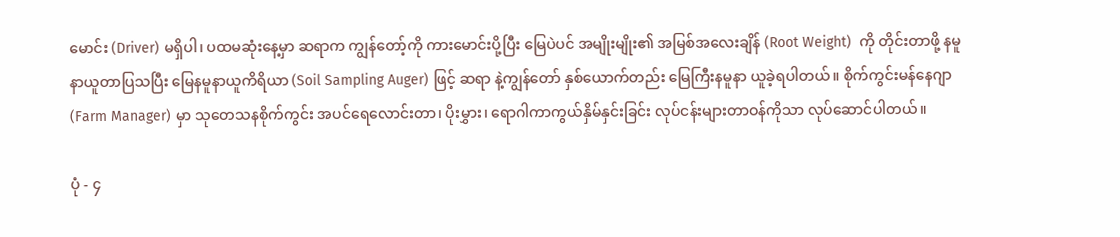မောင်း (Driver) မရှိပါ၊ ပထမဆုံးနေ့မှာ ဆရာက ကျွန်တော့်ကို ကားမောင်းပို့ပြီး မြေပဲပင် အမျိုးမျိုး၏ အမြစ်အလေးချိန် (Root Weight)  ကို တိုင်းတာဖို့ နမူနာယူတာပြသပြီး မြေနမူနာယူကိရိယာ (Soil Sampling Auger) ဖြင့် ဆရာ နဲ့ကျွန်တော် နှစ်ယောက်တည်း မြေကြီးနမူနာ ယူခဲ့ရပါတယ်။ စိုက်ကွင်းမန်နေဂျာ (Farm Manager) မှာ သုတေသနစိုက်ကွင်း အပင်ရေလောင်းတာ၊ ပိုးမွှား၊ ရောဂါကာကွယ်နှိမ်နှင်းခြင်း လုပ်ငန်းများတာဝန်ကိုသာ လုပ်ဆောင်ပါတယ်။

ပုံ - ၄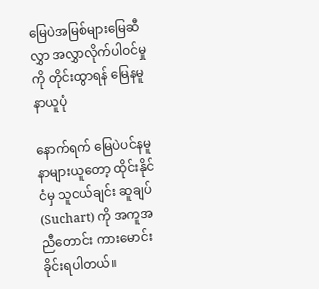မြေပဲအမြစ်များမြေဆီလွှာ အလွှာလိုက်ပါဝင်မှုကို တိုင်းထွာရန် မြေနမူနာယူပုံ

နောက်ရက် မြေပဲပင်နမူနာများယူတော့ ထိုင်းနိုင်ငံမှ သူငယ်ချင်း ဆူချပ် (Suchart) ကို အကူအညီတောင်း ကားမောင်းခိုင်းရပါတယ်။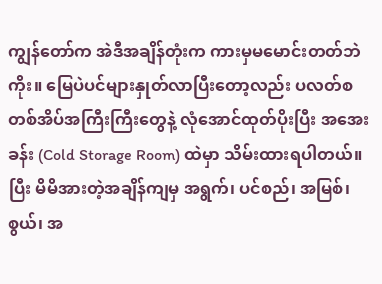ကျွန်တော်က အဲဒီအချိန်တုံးက ကားမှမမောင်းတတ်ဘဲကိုး။ မြေပဲပင်များနှုတ်လာပြီးတော့လည်း ပလတ်စတစ်အိပ်အကြီးကြီးတွေနဲ့ လုံအောင်ထုတ်ပိုးပြီး အအေးခန်း (Cold Storage Room) ထဲမှာ သိမ်းထားရပါတယ်။ ပြီး မိမိအားတဲ့အချိန်ကျမှ အရွက်၊ ပင်စည်၊ အမြစ်၊ စွယ်၊ အ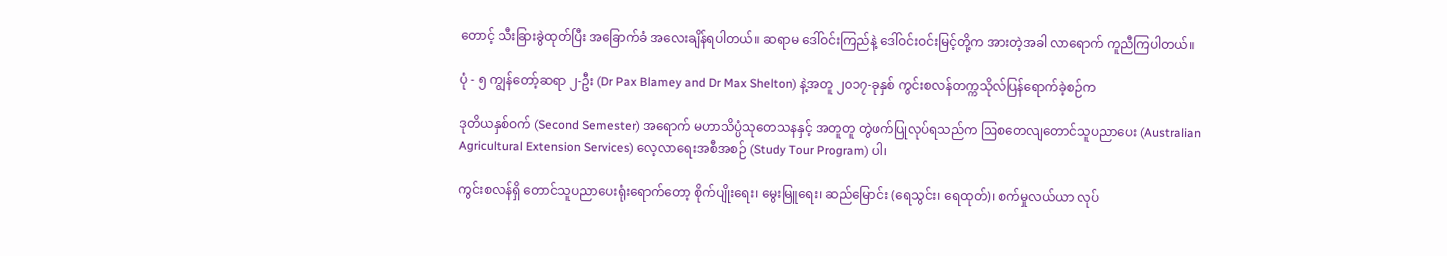တောင့် သီးခြားခွဲထုတ်ပြီး အခြောက်ခံ အလေးချိန်ရပါတယ်။ ဆရာမ ဒေါ်ဝင်းကြည်နဲ့ ဒေါ်ဝင်းဝင်းမြင့်တို့က အားတဲ့အခါ လာရောက် ကူညီကြပါတယ်။

ပုံ - ၅ ကျွန်တော့်ဆရာ ၂-ဦး (Dr Pax Blamey and Dr Max Shelton) နဲ့အတူ ၂၀၁၇-ခုနှစ် ကွင်းစလန်တက္ကသိုလ်ပြန်ရောက်ခဲ့စဉ်က

ဒုတိယနှစ်ဝက် (Second Semester) အရောက် မဟာသိပ္ပံသုတေသနနှင့် အတူတူ တွဲဖက်ပြုလုပ်ရသည်က ဩစတေလျတောင်သူပညာပေး (Australian Agricultural Extension Services) လေ့လာရေးအစီအစဉ် (Study Tour Program) ပါ၊

ကွင်းစလန်ရှိ တောင်သူပညာပေးရုံးရောက်တော့ စိုက်ပျိုးရေး၊ မွေးမြူရေး၊ ဆည်မြောင်း (ရေသွင်း၊ ရေထုတ်)၊ စက်မှုလယ်ယာ လုပ်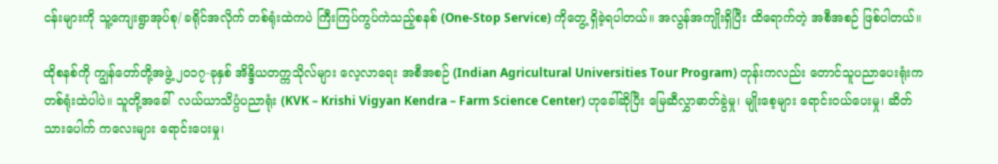ငန်းများကို သူ့ကျေးရွာအုပ်စု/ ခရိုင်အလိုက် တစ်ရုံးထဲကပဲ ကြီးကြပ်ကွပ်ကဲသည့်စနစ် (One-Stop Service) ကိုတွေ့ ရှိခဲ့ရပါတယ်။ အလွန်အကျိုးရှိပြီး ထိရောက်တဲ့ အစီအစဉ် ဖြစ်ပါတယ်။

ထိုစနစ်ကို ကျွန်တော်တို့အဖွဲ့ ၂၀၁၇-ခုနှစ် အိန္ဒိယတက္ကသိုလ်များ လေ့လာရေး အစီအစဉ် (Indian Agricultural Universities Tour Program) တုန်းကလည်း တောင်သူပညာပေးရုံးက တစ်ရုံးထဲပါပဲ။ သူတို့အခေါ်  လယ်ယာသိပ္ပံပညာရုံး (KVK – Krishi Vigyan Kendra – Farm Science Center) ဟုခေါ်ဆိုပြီး မြေဆီလွှာဓာတ်ခွဲမှု၊ မျိုးစေ့များ ရောင်းဝယ်ပေးမှု၊ ဆိတ်သားပေါက် ကလေးများ ရောင်းပေးမှု၊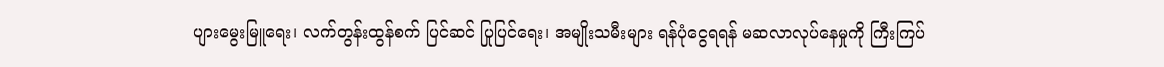ပျားမွေးမြူရေး၊ လက်တွန်းထွန်စက် ပြင်ဆင် ပြုပြင်ရေး၊ အမျိုးသမီးများ ရန်ပုံငွေရရန် မဆလာလုပ်နေမှုကို ကြီးကြပ်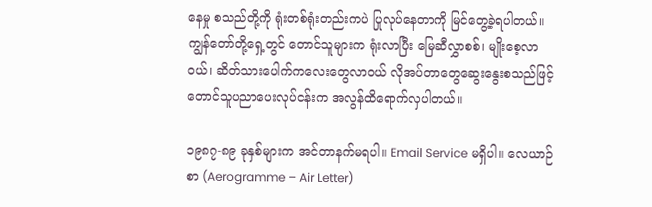နေမှု စသည်တို့ကို ရုံးတစ်ရုံးတည်းကပဲ ပြုလုပ်နေတာကို မြင်တွေ့ခဲ့ရပါတယ်။ ကျွန်တော်တို့ရှေ့တွင် တောင်သူများက ရုံးလာပြီး မြေဆီလွှာစစ်၊ မျိုးစေ့လာဝယ်၊ ဆိတ်သားပေါက်ကလေးတွေလာဝယ် လိုအပ်တာတွေဆွေးနွေးစသည်ဖြင့် တောင်သူပညာပေးလုပ်ငန်းက အလွန်ထိရောက်လှပါတယ်။

၁၉၈၇-၈၉ ခုနှစ်များက အင်တာနက်မရပါ။ Email Service မရှိပါ။ လေယာဉ်စာ (Aerogramme – Air Letter)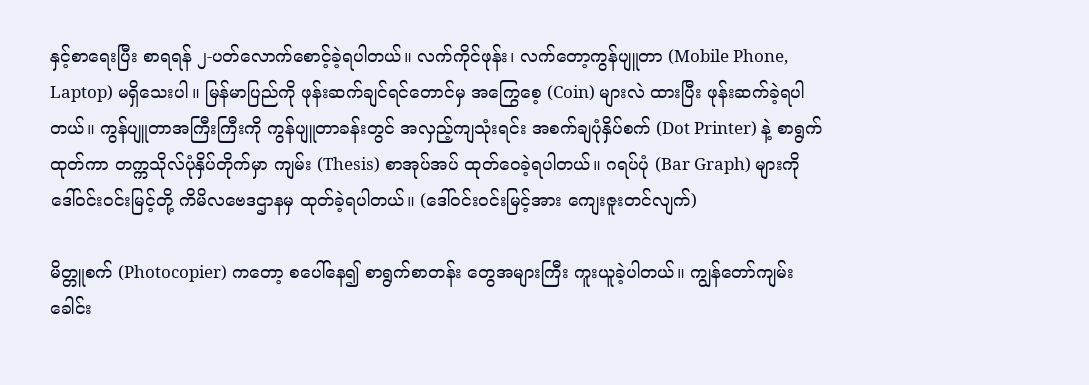နှင့်စာရေးပြီး စာရရန် ၂-ပတ်လောက်စောင့်ခဲ့ရပါတယ်။ လက်ကိုင်ဖုန်း၊ လက်တော့ကွန်ပျူတာ (Mobile Phone, Laptop) မရှိသေးပါ။ မြန်မာပြည်ကို ဖုန်းဆက်ချင်ရင်တောင်မှ အကြွေစေ့ (Coin) များလဲ ထားပြီး ဖုန်းဆက်ခဲ့ရပါတယ်။ ကွန်ပျူတာအကြီးကြီးကို ကွန်ပျူတာခန်းတွင် အလှည့်ကျသုံးရင်း အစက်ချပုံနှိပ်စက် (Dot Printer) နဲ့ စာရွက်ထုတ်ကာ တက္ကသိုလ်ပုံနှိပ်တိုက်မှာ ကျမ်း (Thesis) စာအုပ်အပ် ထုတ်ဝေခဲ့ရပါတယ်။ ဂရပ်ပုံ (Bar Graph) များကို ဒေါ်ဝင်းဝင်းမြင့်တို့ ကိမိလဗေဒဌာနမှ ထုတ်ခဲ့ရပါတယ်။ (ဒေါ်ဝင်းဝင်းမြင့်အား ကျေးဇူးတင်လျက်)

မိတ္တူစက် (Photocopier) ကတော့ စပေါ်နေ၍ စာရွက်စာတန်း တွေအများကြီး ကူးယူခဲ့ပါတယ်။ ကျွန်တော်ကျမ်းခေါင်း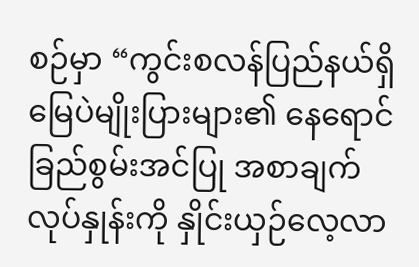စဉ်မှာ “ကွင်းစလန်ပြည်နယ်ရှိမြေပဲမျိုးပြားများ၏ နေရောင်ခြည်စွမ်းအင်ပြု အစာချက်လုပ်နှုန်းကို နှိုင်းယှဉ်လေ့လာ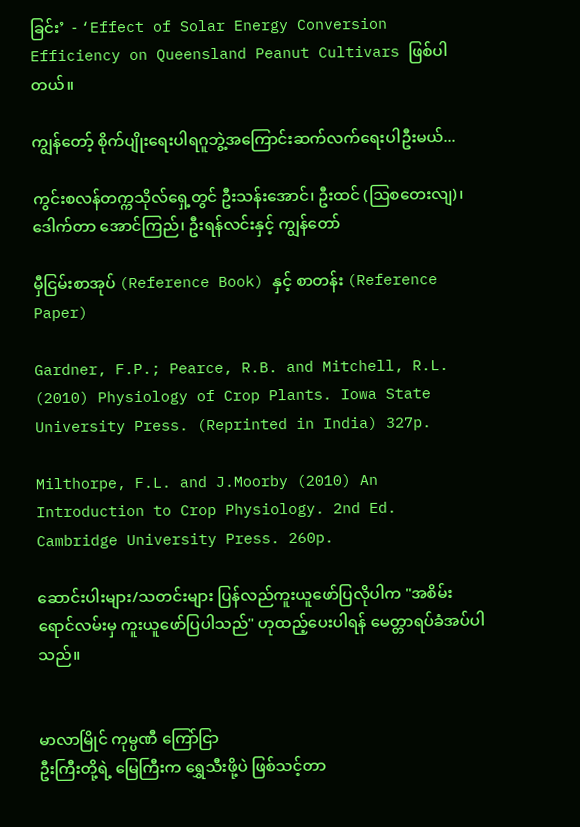ခြင်း’  - ‘Effect of Solar Energy Conversion Efficiency on Queensland Peanut Cultivars ဖြစ်ပါတယ်။

ကျွန်တော့် စိုက်ပျိုးရေးပါရဂူဘွဲ့အကြောင်းဆက်လက်ရေးပါဦးမယ်...

ကွင်းစလန်တက္ကသိုလ်ရှေ့တွင် ဦးသန်းအောင်၊ ဦးထင် (ဩစတေးလျ)၊ ဒေါက်တာ အောင်ကြည်၊ ဦးရန်လင်းနှင့် ကျွန်တော်

မှီငြမ်းစာအုပ် (Reference Book) နှင့် စာတန်း (Reference Paper)

Gardner, F.P.; Pearce, R.B. and Mitchell, R.L. (2010) Physiology of Crop Plants. Iowa State University Press. (Reprinted in India) 327p.

Milthorpe, F.L. and J.Moorby (2010) An Introduction to Crop Physiology. 2nd Ed. Cambridge University Press. 260p.

ဆောင်းပါးများ/သတင်းများ ပြန်လည်ကူးယူဖော်ပြလိုပါက "အစိမ်းရောင်လမ်းမှ ကူးယူဖော်ပြပါသည်" ဟုထည့်ပေးပါရန် မေတ္တာရပ်ခံအပ်ပါသည်။


မာလာမြိုင် ကုမ္ပဏီ ကြော်ငြာ
ဦးကြီးတို့ရဲ့ မြေကြီးက ရွှေသီးဖို့ပဲ ဖြစ်သင့်တာ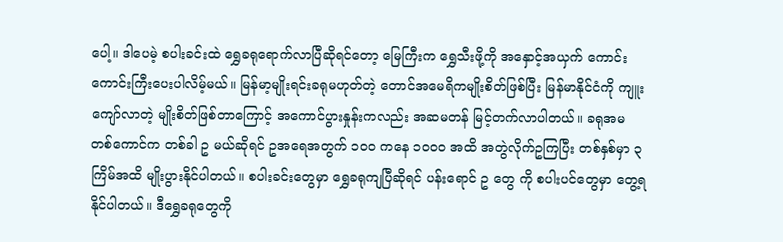ပေါ့။ ဒါပေမဲ့ စပါးခင်းထဲ ရွှေခရုရောက်လာပြီဆိုရင်တော့ မြေကြီးက ရွှေသီးဖို့ကို အနှောင့်အယှက် ကောင်းကောင်းကြီးပေးပါလိမ့်မယ်။ မြန်မာ့မျိုးရင်းခရုမဟုတ်တဲ့ တောင်အမေရိကမျိုးစိတ်ဖြစ်ပြီး မြန်မာနိုင်ငံကို ကျူးကျော်လာတဲ့ မျိုးစိတ်ဖြစ်တာကြောင့် အကောင်ပွားနှုန်းကလည်း အဆမတန် မြင့်တက်လာပါတယ်။ ခရုအမ တစ်ကောင်က တစ်ခါ ဥ မယ်ဆိုရင် ဥအရေအတွက် ၁၀၀ ကနေ ၁၀၀၀ အထိ အတွဲလိုက်ဥကြပြီး တစ်နှစ်မှာ ၃ ကြိမ်အထိ မျိုးပွားနိုင်ပါတယ်။ စပါးခင်းတွေမှာ ရွှေခရုကျပြီဆိုရင် ပန်းရောင် ဥ တွေ ကို စပါးပင်တွေမှာ တွေ့ရနိုင်ပါတယ်။ ဒီရွှေခရုတွေကို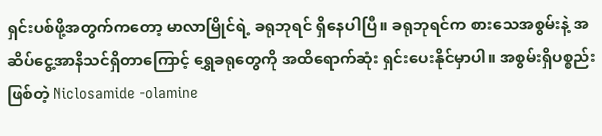ရှင်းပစ်ဖို့အတွက်ကတော့ မာလာမြိုင်ရဲ့ ခရုဘုရင် ရှိနေပါပြီ။ ခရုဘုရင်က စားသေအစွမ်းနဲ့ အဆိပ်ငွေ့အာနိသင်ရှိတာကြောင့် ရွှေခရုတွေကို အထိရောက်ဆုံး ရှင်းပေးနိုင်မှာပါ။ အစွမ်းရှိပစ္စည်းဖြစ်တဲ့ Niclosamide -olamine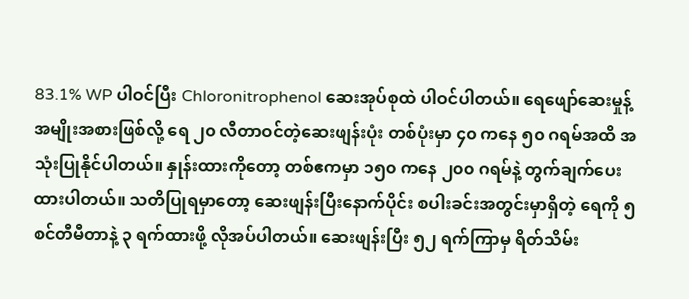83.1% WP ပါဝင်ပြီး Chloronitrophenol ဆေးအုပ်စုထဲ ပါဝင်ပါတယ်။ ရေဖျော်ဆေးမှုန့်အမျိုးအစားဖြစ်လို့ ရေ ၂၀ လီတာဝင်တဲ့ဆေးဖျန်းပုံး တစ်ပုံးမှာ ၄၀ ကနေ ၅၀ ဂရမ်အထိ အသုံးပြုနိုင်ပါတယ်။ နှုန်းထားကိုတော့ တစ်ဧကမှာ ၁၅၀ ကနေ ၂၀၀ ဂရမ်နဲ့ တွက်ချက်ပေးထားပါတယ်။ သတိပြုရမှာတော့ ဆေးဖျန်းပြီးနောက်ပိုင်း စပါးခင်းအတွင်းမှာရှိတဲ့ ရေကို ၅ စင်တီမီတာနဲ့ ၃ ရက်ထားဖို့ လိုအပ်ပါတယ်။ ဆေးဖျန်းပြီး ၅၂ ရက်ကြာမှ ရိတ်သိမ်း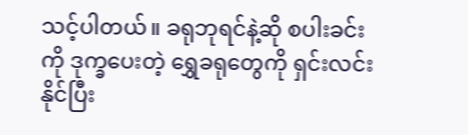သင့်ပါတယ်။ ခရုဘုရင်နဲ့ဆို စပါးခင်းကို ဒုက္ခပေးတဲ့ ရွှေခရုတွေကို ရှင်းလင်းနိုင်ပြီး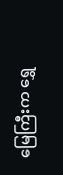မြေကြီးက ရွှေ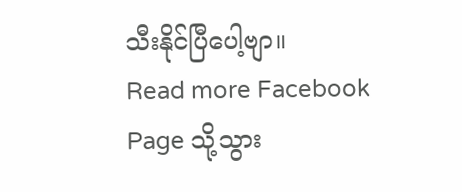သီးနိုင်ပြီပေါ့ဗျာ။
Read more Facebook Page သို့သွား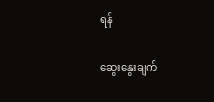ရန်

ဆွေးနွေးချက်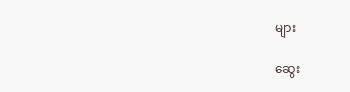များ

ဆွေး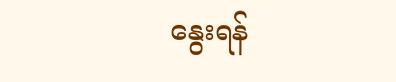နွေးရန်